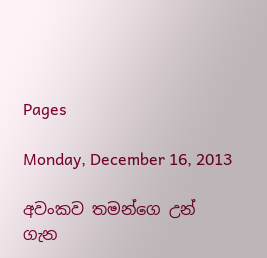Pages

Monday, December 16, 2013

අවංකව තමන්ගෙ උන් ගැන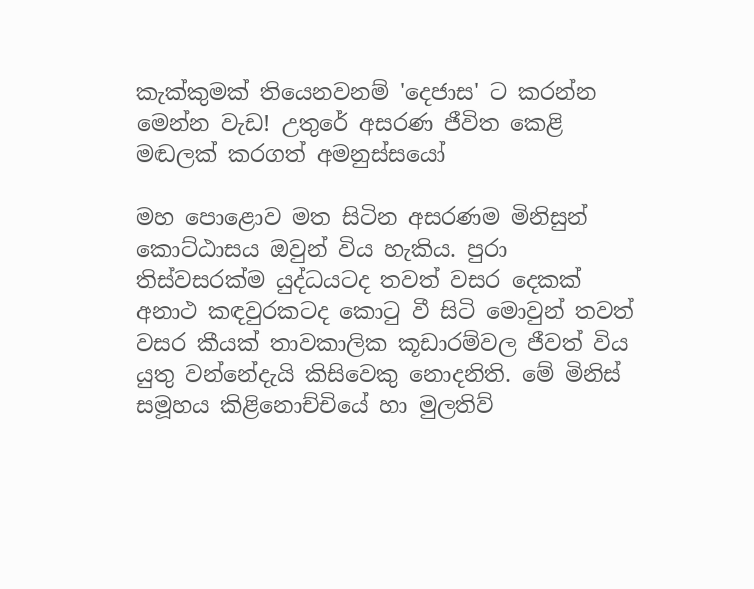කැක්කුමක් තියෙනවනම් 'දෙජාස' ට කරන්න මෙන්න වැඩ! උතුරේ අසරණ ජීවිත කෙළි මඬලක්‌ කරගත් අමනුස්‌සයෝ

මහ පොළොව මත සිටින අසරණම මිනිසුන් කොට්‌ඨාසය ඔවුන් විය හැකිය. පුරා තිස්‌වසරක්‌ම යුද්ධයටද තවත් වසර දෙකක්‌ අනාථ කඳවුරකටද කොටු වී සිටි මොවුන් තවත් වසර කීයක්‌ තාවකාලික කූඩාරම්වල ජීවත් විය යුතු වන්නේදැයි කිසිවෙකු නොදනිති. මේ මිනිස්‌ සමූහය කිළිනොච්චියේ හා මුලතිව්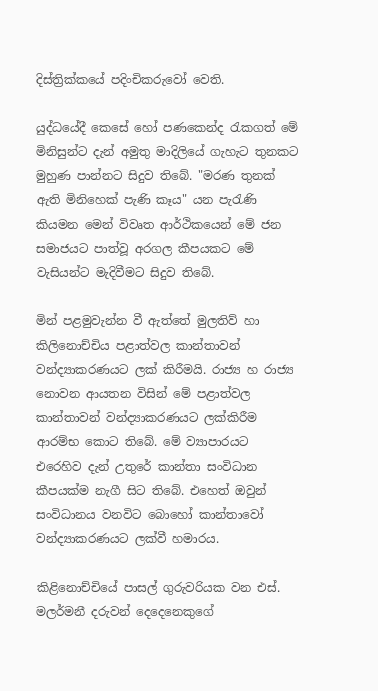දිස්‌ත්‍රික්‌කයේ පදිංචිකරුවෝ වෙති.

යුද්ධයේදී කෙසේ හෝ පණකෙන්ද රැකගත් මේ මිනිසුන්ට දැන් අමුතු මාදිලියේ ගැහැට තුනකට මුහුණ පාන්නට සිදුව තිබේ. "මරණ තුනක්‌ ඇති මිනිහෙක්‌ පැණි කෑය" යන පැරැණි කියමන මෙන් විවෘත ආර්ථිකයෙන් මේ ජන සමාජයට පාත්වූ අරගල කීපයකට මේ වැසියන්ට මැදිවීමට සිදුව තිබේ.

මින් පළමුවැන්න වී ඇත්තේ මුලතිව් හා කිලිනොච්චිය පළාත්වල කාන්තාවන් වන්ද්‍යාකරණයට ලක්‌ කිරීමයි. රාජ්‍ය හ රාජ්‍ය නොවන ආයතන විසින් මේ පළාත්වල කාන්තාවන් වන්ද්‍යාකරණයට ලක්‌කිරීම ආරම්භ කොට තිබේ. මේ ව්‍යාපාරයට එරෙහිව දැන් උතුරේ කාන්තා සංවිධාන කීපයක්‌ම නැගී සිට තිබේ. එහෙත් ඔවුන් සංවිධානය වනවිට බොහෝ කාන්තාවෝ වන්ද්‍යාකරණයට ලක්‌වී හමාරය.

කිළිනොච්චියේ පාසල් ගුරුවරියක වන එස්‌. මලර්මනී දරුවන් දෙදෙනෙකුගේ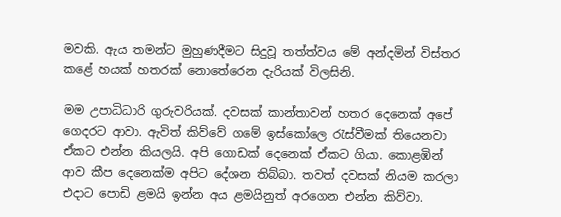මවකි. ඇය තමන්ට මුහුණදීමට සිදුවූ තත්ත්වය මේ අන්දමින් විස්‌තර කළේ හයක්‌ හතරක්‌ නොතේරෙන දැරියක්‌ විලසිනි.

මම උපාධිධාරි ගුරුවරියක්‌. දවසක්‌ කාන්තාවන් හතර දෙනෙක්‌ අපේ ගෙදරට ආවා. ඇවිත් කිව්වේ ගමේ ඉස්‌කෝලෙ රැස්‌වීමක්‌ තියෙනවා ඒකට එන්න කියලයි. අපි ගොඩක්‌ දෙනෙක්‌ ඒකට ගියා. කොළඹින් ආව කීප දෙනෙක්‌ම අපිට දේශන තිබ්බා. තවත් දවසක්‌ නියම කරලා එදාට පොඩි ළමයි ඉන්න අය ළමයිනුත් අරගෙන එන්න කිව්වා.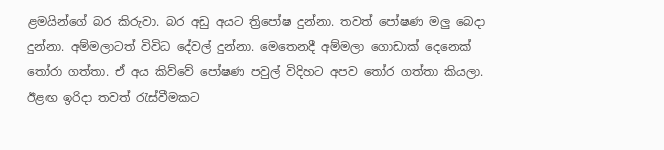ළමයින්ගේ බර කිරුවා. බර අඩු අයට ත්‍රිපෝෂ දුන්නා. තවත් පෝෂණ මලු බෙදා දුන්නා. අම්මලාටත් විවිධ දේවල් දුන්නා. මෙතෙනදී අම්මලා ගොඩාක්‌ දෙනෙක්‌ තෝරා ගත්තා. ඒ අය කිව්වේ පෝෂණ පවුල් විදිහට අපව තෝර ගත්තා කියලා. ඊළඟ ඉරිදා තවත් රැස්‌වීමකට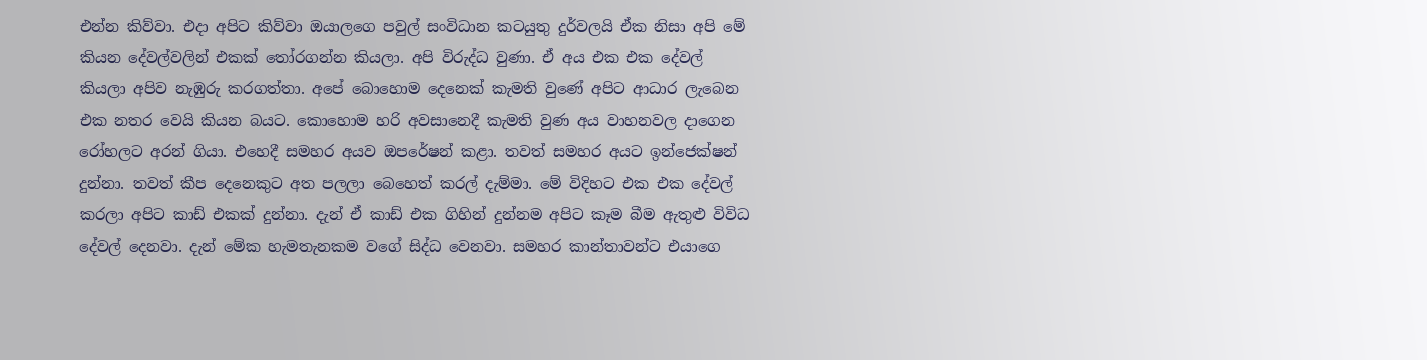එන්න කිව්වා. එදා අපිට කිව්වා ඔයාලගෙ පවුල් සංවිධාන කටයුතු දුර්වලයි ඒක නිසා අපි මේ කියන දේවල්වලින් එකක්‌ තෝරගන්න කියලා. අපි විරුද්ධ වුණා. ඒ අය එක එක දේවල් කියලා අපිව නැඹුරු කරගත්තා. අපේ බොහොම දෙනෙක්‌ කැමති වුණේ අපිට ආධාර ලැබෙන එක නතර වෙයි කියන බයට. කොහොම හරි අවසානෙදී කැමති වුණ අය වාහනවල දාගෙන රෝහලට අරන් ගියා. එහෙදී සමහර අයව ඔපරේෂන් කළා. තවත් සමහර අයට ඉන්ජෙක්‌ෂන් දුන්නා. තවත් කීප දෙනෙකුට අත පලලා බෙහෙත් කරල් දැම්මා. මේ විදිහට එක එක දේවල් කරලා අපිට කාඩ් එකක්‌ දුන්නා. දැන් ඒ කාඩ් එක ගිහින් දුන්නම අපිට කෑම බීම ඇතුළු විවිධ දේවල් දෙනවා. දැන් මේක හැමතැනකම වගේ සිද්ධ වෙනවා. සමහර කාන්තාවන්ට එයාගෙ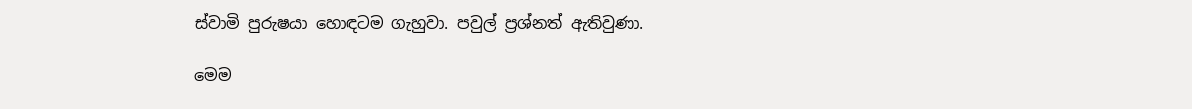ස්‌වාමි පුරුෂයා හොඳටම ගැහුවා. පවුල් ප්‍රශ්නත් ඇතිවුණා.

මෙම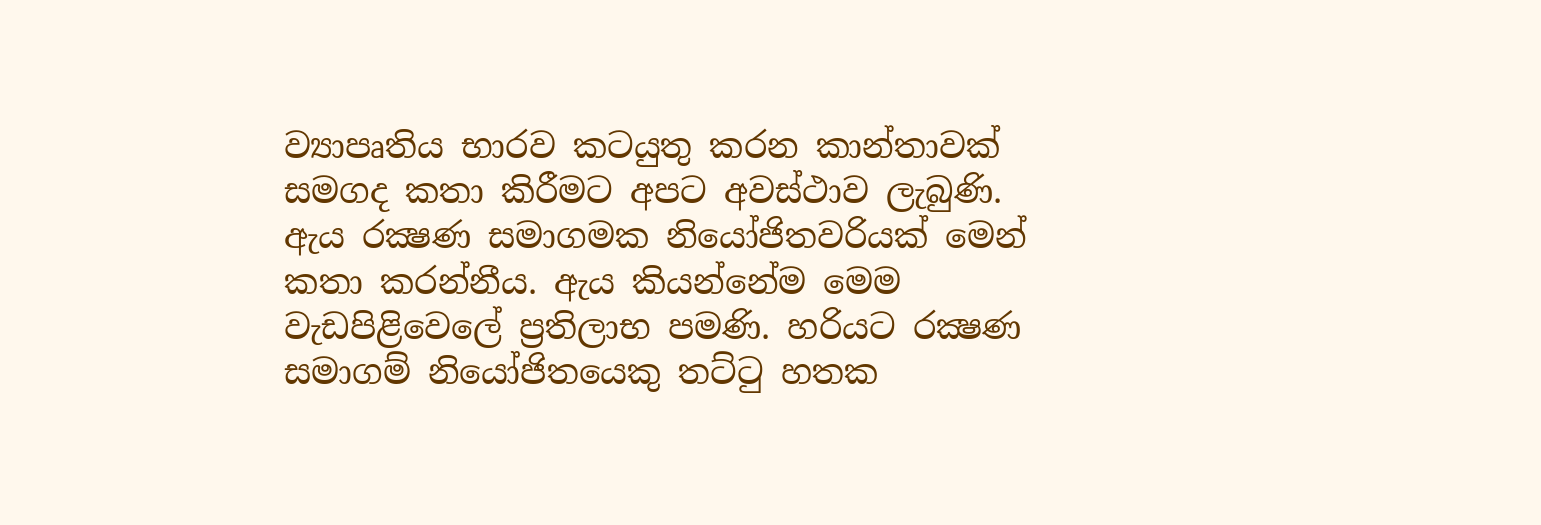ව්‍යාපෘතිය භාරව කටයුතු කරන කාන්තාවක්‌ සමගද කතා කිරීමට අපට අවස්‌ථාව ලැබුණි. ඇය රක්‍ෂණ සමාගමක නියෝජිතවරියක්‌ මෙන් කතා කරන්නීය. ඇය කියන්නේම මෙම වැඩපිළිවෙලේ ප්‍රතිලාභ පමණි. හරියට රක්‍ෂණ සමාගම් නියෝජිතයෙකු තට්‌ටු හතක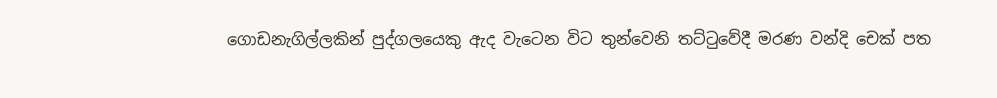ගොඩනැගිල්ලකින් පුද්ගලයෙකු ඇද වැටෙන විට තුන්වෙනි තට්‌ටුවේදී මරණ වන්දි චෙක්‌ පත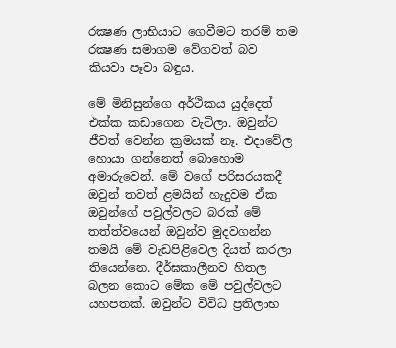රක්‍ෂණ ලාභියාට ගෙවීමට තරම් තම රක්‍ෂණ සමාගම වේගවත් බව කියවා පෑවා බඳුය.

මේ මිනිසුන්ගෙ අර්ථිකය යුද්දෙත් එක්‌ක කඩාගෙන වැටිලා. ඔවුන්ට ජීවත් වෙන්න ක්‍රමයක්‌ නෑ. එදාවේල හොයා ගන්නෙත් බොහොම අමාරුවෙන්. මේ වගේ පරිසරයකදී ඔවුන් තවත් ළමයින් හැදුවම ඒක ඔවුන්ගේ පවුල්වලට බරක්‌ මේ තත්ත්වයෙන් ඔවුන්ව මුදවගන්න තමයි මේ වැඩපිළිවෙල දියත් කරලා තියෙන්නෙ. දීර්ඝකාලීනව හිතල බලන කොට මේක මේ පවුල්වලට යහපතක්‌. ඔවුන්ට විවිධ ප්‍රතිලාභ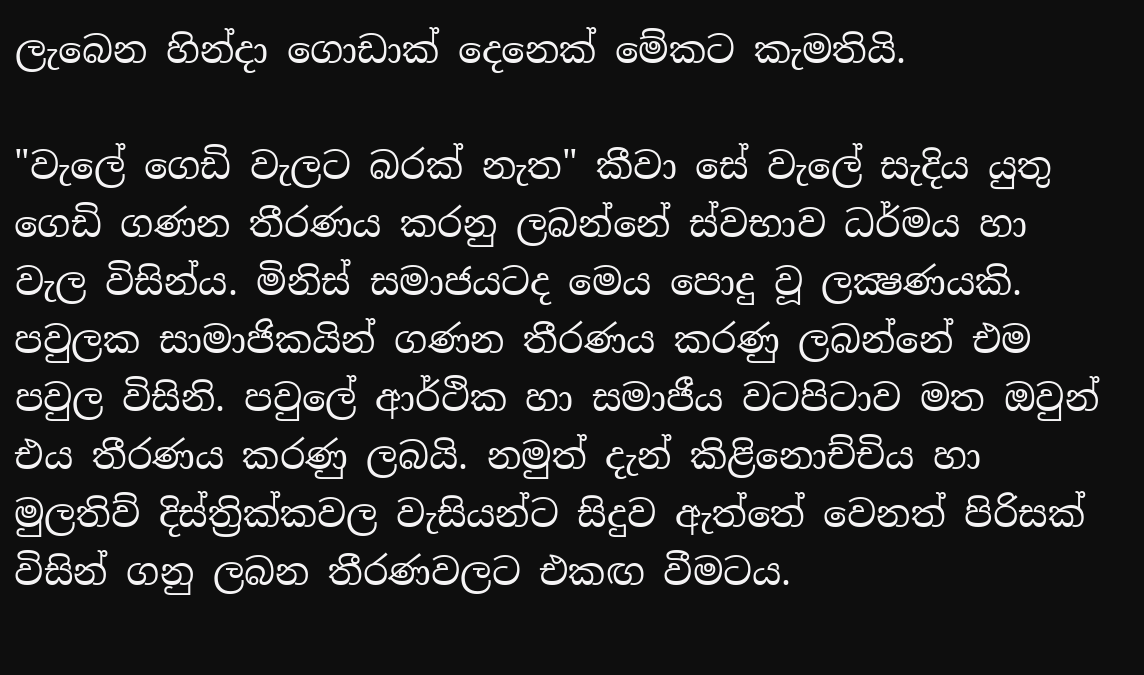ලැබෙන හින්දා ගොඩාක්‌ දෙනෙක්‌ මේකට කැමතියි.

"වැලේ ගෙඩි වැලට බරක්‌ නැත" කීවා සේ වැලේ සැදිය යුතු ගෙඩි ගණන තීරණය කරනු ලබන්නේ ස්‌වභාව ධර්මය හා වැල විසින්ය. මිනිස්‌ සමාජයටද මෙය පොදු වූ ලක්‍ෂණයකි. පවුලක සාමාජිකයින් ගණන තීරණය කරණු ලබන්නේ එම පවුල විසිනි. පවුලේ ආර්ථික හා සමාජීය වටපිටාව මත ඔවුන් එය තීරණය කරණු ලබයි. නමුත් දැන් කිළිනොච්චිය හා මුලතිව් දිස්‌ත්‍රික්‌කවල වැසියන්ට සිදුව ඇත්තේ වෙනත් පිරිසක්‌ විසින් ගනු ලබන තීරණවලට එකඟ වීමටය.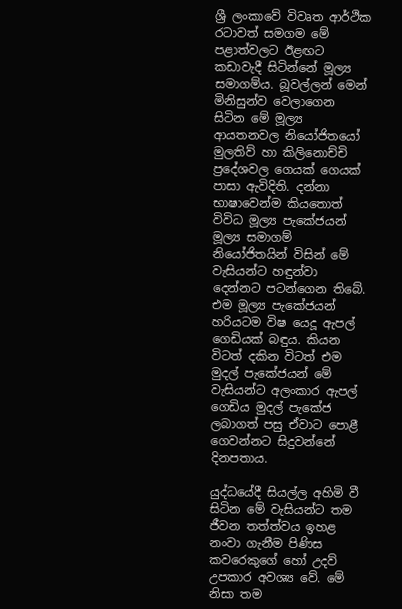ශ්‍රී ලංකාවේ විවෘත ආර්ථික රටාවත් සමගම මේ පළාත්වලට ඊළඟට කඩාවැදී සිටින්නේ මූල්‍ය සමාගම්ය. බූවල්ලන් මෙන් මිනිසුන්ව වෙලාගෙන සිටින මේ මූල්‍ය ආයතනවල නියෝජිතයෝ මුලතිව් හා කිලිනොච්චි ප්‍රදේශවල ගෙයක්‌ ගෙයක්‌ පාසා ඇවිදිති. දන්නා භාෂාවෙන්ම කියතොත් විවිධ මූල්‍ය පැකේජයන් මූල්‍ය සමාගම් නියෝජිතයින් විසින් මේ වැසියන්ට හඳුන්වා දෙන්නට පටන්ගෙන තිබේ. එම මූල්‍ය පැකේජයන් හරියටම විෂ යෙදූ ඇපල් ගෙඩියක්‌ බඳුය. කියන විටත් දකින විටත් එම මුදල් පැකේජයන් මේ වැසියන්ට අලංකාර ඇපල් ගෙඩිය මුදල් පැකේජ ලබාගත් පසු ඒවාට පොළී ගෙවන්නට සිදුවන්නේ දිනපතාය.

යුද්ධයේදී සියල්ල අහිමි වී සිටින මේ වැසියන්ට තම ජීවන තත්ත්වය ඉහළ නංවා ගැනීම පිණිස කවරෙකුගේ හෝ උදව් උපකාර අවශ්‍ය වේ. මේ නිසා තම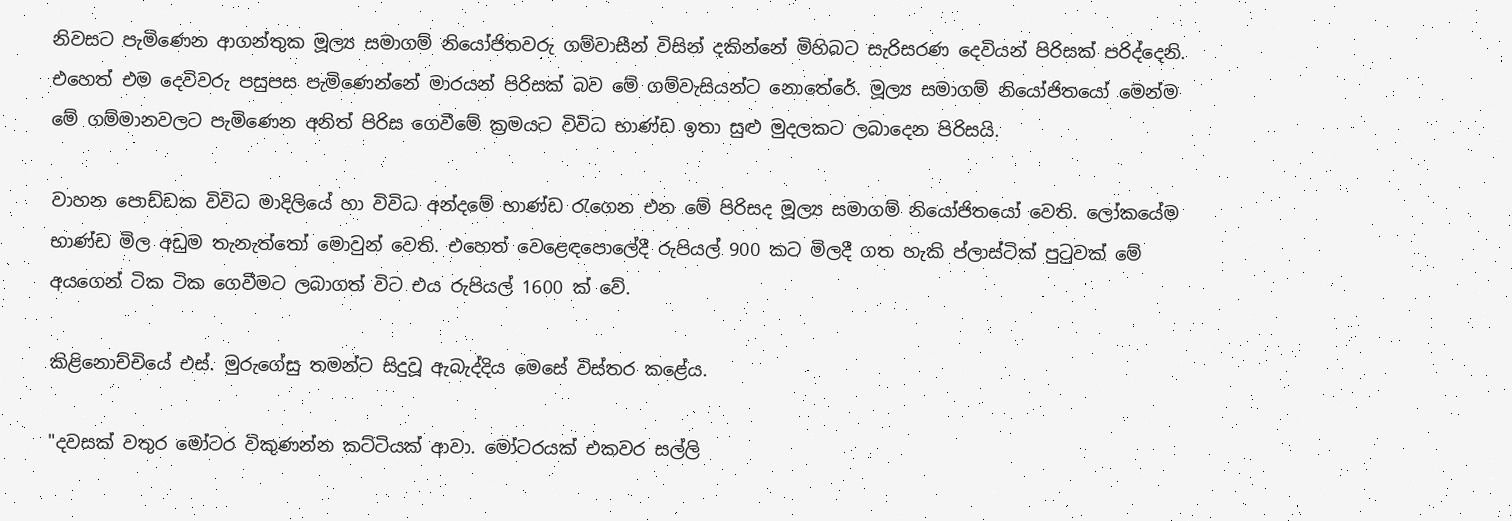නිවසට පැමිණෙන ආගන්තුක මූල්‍ය සමාගම් නියෝජිතවරු ගම්වාසීන් විසින් දකින්නේ මිහිබට සැරිසරණ දෙවියන් පිරිසක්‌ පරිද්දෙනි. එහෙත් එම දෙවිවරු පසුපස පැමිණෙන්නේ මාරයන් පිරිසක්‌ බව මේ ගම්වැසියන්ට නොතේරේ. මූල්‍ය සමාගම් නියෝජිතයෝ මෙන්ම මේ ගම්මානවලට පැමිණෙන අනිත් පිරිස ගෙවීමේ ක්‍රමයට විවිධ භාණ්‌ඩ ඉතා සුළු මුදලකට ලබාදෙන පිරිසයි.

වාහන පොඩ්ඩක විවිධ මාදිලියේ හා විවිධ අන්දමේ භාණ්‌ඩ රැගෙන එන මේ පිරිසද මූල්‍ය සමාගම් නියෝජිතයෝ වෙති. ලෝකයේම භාණ්‌ඩ මිල අඩුම තැනැත්තෝ මොවුන් වෙති. එහෙත් වෙළෙඳපොලේදී රුපියල් 900 කට මිලදී ගත හැකි ප්ලාස්‌ටික්‌ පුටුවක්‌ මේ අයගෙන් ටික ටික ගෙවීමට ලබාගත් විට එය රුපියල් 1600 ක්‌ වේ.

කිළිනොච්චියේ එස්‌. මුරුගේසු තමන්ට සිදුවූ ඇබැද්දිය මෙසේ විස්‌තර කළේය.

"දවසක්‌ වතුර මෝටර විකුණන්න කට්‌ටියක්‌ ආවා. මෝටරයක්‌ එකවර සල්ලි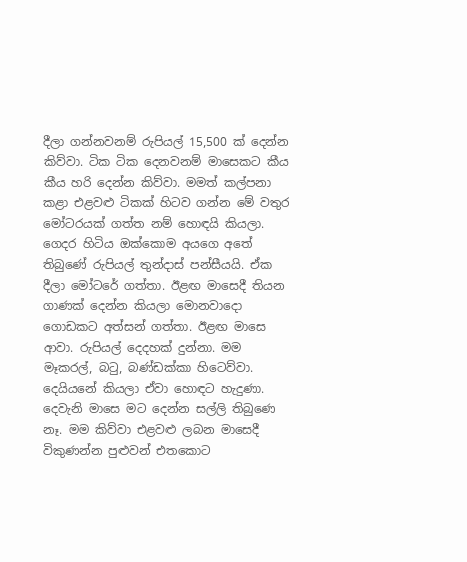දීලා ගන්නවනම් රුපියල් 15,500 ක්‌ දෙන්න කිව්වා. ටික ටික දෙනවනම් මාසෙකට කීය කීය හරි දෙන්න කිව්වා. මමත් කල්පනා කළා එළවළු ටිකක්‌ හිටව ගන්න මේ වතුර මෝටරයක්‌ ගත්ත නම් හොඳයි කියලා. ගෙදර හිටිය ඔක්‌කොම අයගෙ අතේ තිබුණේ රුපියල් තුන්දාස්‌ පන්සීයයි. ඒක දීලා මෝටරේ ගත්තා. ඊළඟ මාසෙදී තියන ගාණක්‌ දෙන්න කියලා මොනවාදො ගොඩකට අත්සන් ගත්තා. ඊළඟ මාසෙ ආවා. රුපියල් දෙදහක්‌ දුන්නා. මම මෑකරල්, බටු, බණ්‌ඩක්‌කා හිටෙව්වා. දෙයියනේ කියලා ඒවා හොඳට හැදුණා. දෙවැනි මාසෙ මට දෙන්න සල්ලි තිබුණෙ නෑ. මම කිව්වා එළවළු ලබන මාසෙදී විකුණන්න පුළුවන් එතකොට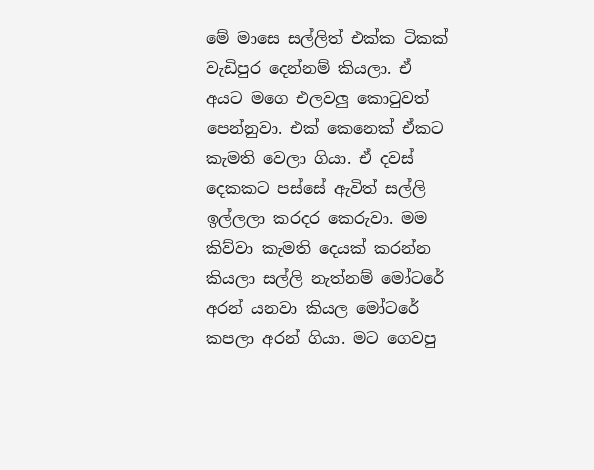මේ මාසෙ සල්ලිත් එක්‌ක ටිකක්‌ වැඩිපුර දෙන්නම් කියලා. ඒ අයට මගෙ එලවලු කොටුවත් පෙන්නුවා. එක්‌ කෙනෙක්‌ ඒකට කැමති වෙලා ගියා. ඒ දවස්‌ දෙකකට පස්‌සේ ඇවිත් සල්ලි ඉල්ලලා කරදර කෙරුවා. මම කිව්වා කැමති දෙයක්‌ කරන්න කියලා සල්ලි නැත්නම් මෝටරේ අරන් යනවා කියල මෝටරේ කපලා අරන් ගියා. මට ගෙවපු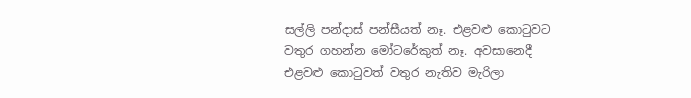සල්ලි පන්දාස්‌ පන්සීයත් නෑ. එළවළු කොටුවට වතුර ගහන්න මෝටරේකුත් නෑ. අවසානෙදී එළවළු කොටුවත් වතුර නැතිව මැරිලා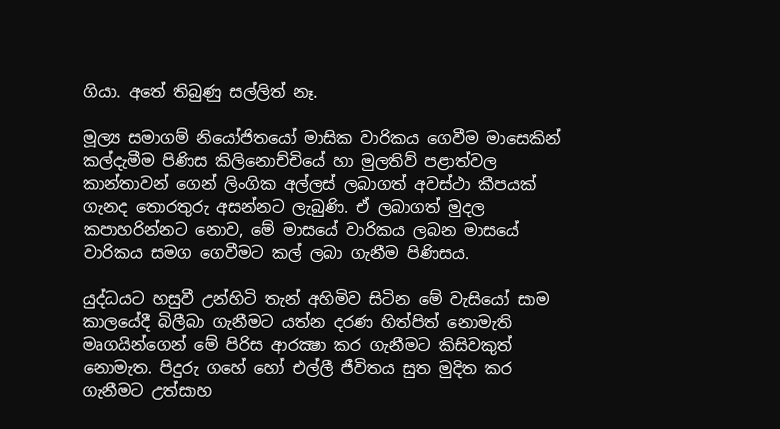ගියා. අතේ තිබුණු සල්ලිත් නෑ.

මූල්‍ය සමාගම් නියෝජිතයෝ මාසික වාරිකය ගෙවීම මාසෙකින් කල්දැමීම පිණිස කිලිනොච්චියේ හා මුලතිව් පළාත්වල කාන්තාවන් ගෙන් ලිංගික අල්ලස්‌ ලබාගත් අවස්‌ථා කීපයක්‌ ගැනද තොරතුරු අසන්නට ලැබුණි. ඒ ලබාගත් මුදල කපාහරින්නට නොව, මේ මාසයේ වාරිකය ලබන මාසයේ වාරිකය සමග ගෙවීමට කල් ලබා ගැනීම පිණිසය.

යුද්ධයට හසුවී උන්හිටි තැන් අහිමිව සිටින මේ වැසියෝ සාම කාලයේදී බිලීබා ගැනීමට යත්න දරණ හිත්පිත් නොමැති මෘගයින්ගෙන් මේ පිරිස ආරක්‍ෂා කර ගැනීමට කිසිවකුත් නොමැත. පිදුරු ගහේ හෝ එල්ලී ජීවිතය සුත මුදිත කර ගැනීමට උත්සාහ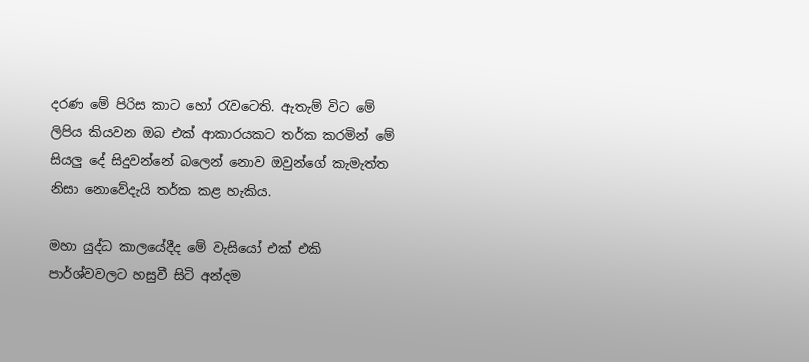දරණ මේ පිරිස කාට හෝ රැවටෙති. ඇතැම් විට මේ ලිපිය කියවන ඔබ එක්‌ ආකාරයකට තර්ක කරමින් මේ සියලු දේ සිදුවන්නේ බලෙන් නොව ඔවුන්ගේ කැමැත්ත නිසා නොවේදැයි තර්ක කළ හැකිය.

මහා යුද්ධ කාලයේදීද මේ වැසියෝ එක්‌ එකි පාර්ශ්වවලට හසුවී සිටි අන්දම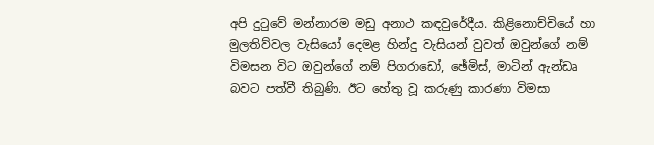අපි දුටුවේ මන්නාරම මඩු අනාථ කඳවුරේදීය. කිළිනොච්චියේ හා මුලතිව්වල වැසියෝ දෙමළ හින්දු වැසියන් වුවත් ඔවුන්ගේ නම් විමසන විට ඔවුන්ගේ නම් පිගරාඩෝ, ඡේමිස්‌, මාටින් ඇන්ඩෘ බවට පත්වී තිබුණි. ඊට හේතු වූ කරුණු කාරණා විමසා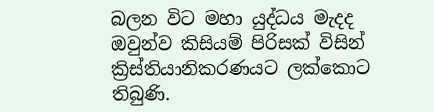බලන විට මහා යුද්ධය මැදද ඔවුන්ව කිසියම් පිරිසක්‌ විසින් ක්‍රිස්‌තියානිකරණයට ලක්‌කොට තිබුණි.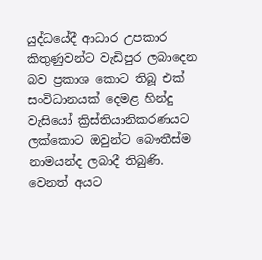යුද්ධයේදී ආධාර උපකාර කිතුණුවන්ට වැඩිපුර ලබාදෙන බව ප්‍රකාශ කොට තිබූ එක්‌ සංවිධානයක්‌ දෙමළ හින්දු වැසියෝ ක්‍රිස්‌තියානිකරණයට ලක්‌කොට ඔවුන්ට බෞතීස්‌ම නාමයන්ද ලබාදී තිබුණි. වෙනත් අයට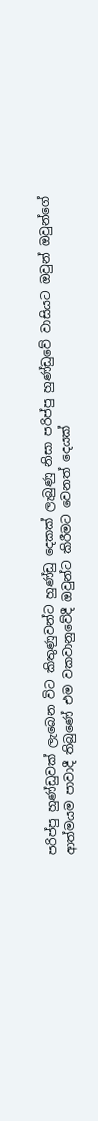පරිප්පු හුණ්‌ඩුවක්‌ ලැබෙන විට කිතුණුවන්ට හුණ්‌ඩු දෙකක්‌ ලැබුණු නිසා පරිප්පු හුණ්‌ඩුවේ වාසියට ඔවුන් ඔවුන්ගේ ආත්මයම පාවාදී තිබුණේ එම වකවානුවේදී ඔවුන්ට කිරීමට වෙනත් දෙයක්‌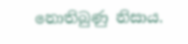නොතිබුණු නිසාය.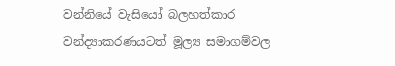වන්නියේ වැසියෝ බලහත්කාර වන්ද්‍යාකරණයටත් මූල්‍ය සමාගම්වල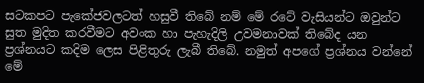සටකපට පැකේජවලටත් හසුවී තිබේ නම් මේ රටේ වැසියන්ට ඔවුන්ට සුත මුදිත කරවීමට අවංක හා පැහැදිලි උවමනාවක්‌ තිබේද යන ප්‍රශ්නයට කදිම ලෙස පිළිතුරු ලැබී තිබේ. නමුත් අපගේ ප්‍රශ්නය වන්නේ මේ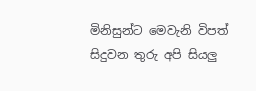මිනිසුන්ට මෙවැනි විපත් සිදුවන තුරු අපි සියලු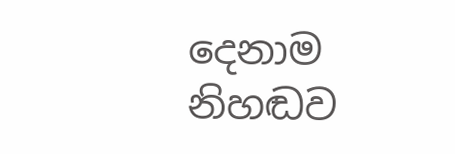දෙනාම නිහඬව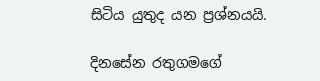සිටිය යුතුද යන ප්‍රශ්නයයි.

දිනසේන රතුගමගේ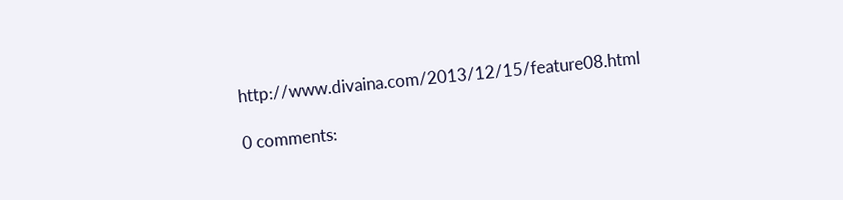http://www.divaina.com/2013/12/15/feature08.html

0 comments: